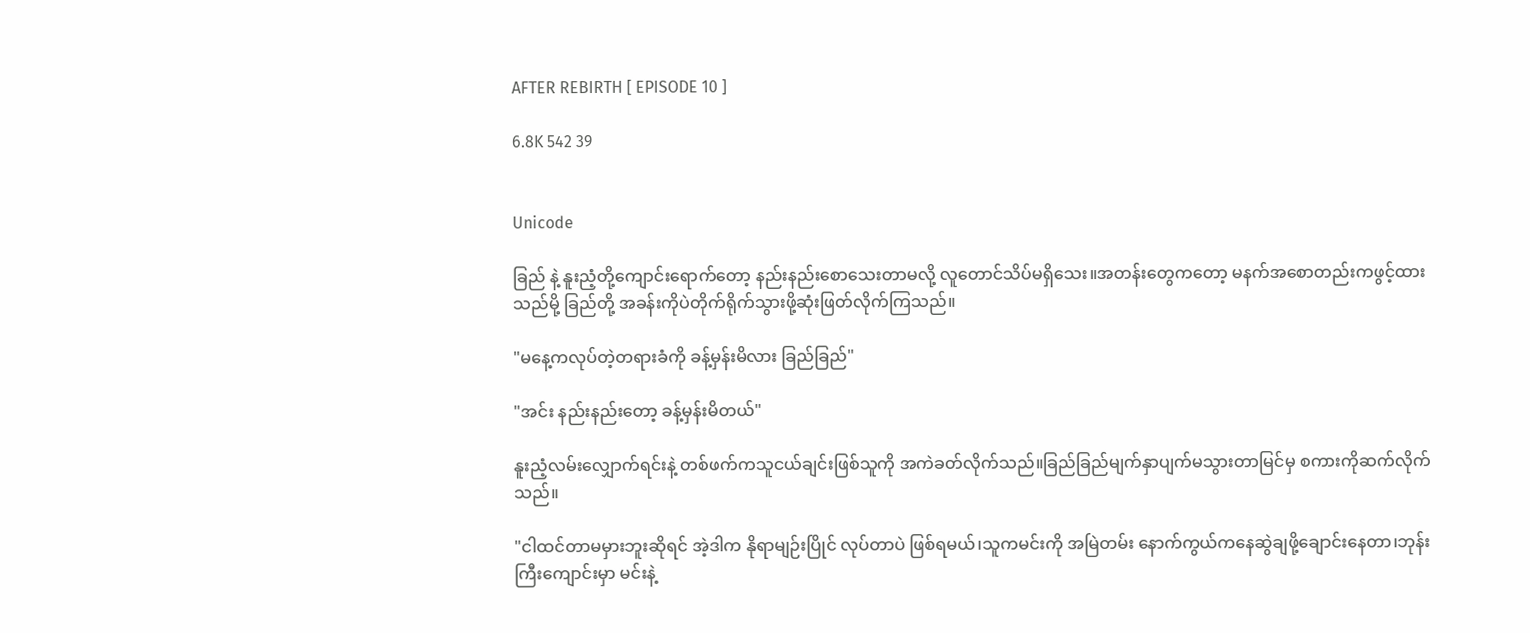AFTER REBIRTH [ EPISODE 10 ]

6.8K 542 39


Unicode

ခြည် နဲ့ နူးညံ့တို့ကျောင်းရောက်တော့ နည်းနည်းစောသေးတာမလို့ လူတောင်သိပ်မရှိသေး။အတန်းတွေကတော့ မနက်အစောတည်းကဖွင့်ထားသည်မို့ ခြည်တို့ အခန်းကိုပဲတိုက်ရိုက်သွားဖို့ဆုံးဖြတ်လိုက်ကြသည်။

"မနေ့ကလုပ်တဲ့တရားခံကို ခန့်မှန်းမိလား ခြည်ခြည်"

"အင်း နည်းနည်းတော့ ခန့်မှန်းမိတယ်"

နူးညံ့လမ်းလျှောက်ရင်းနဲ့ တစ်ဖက်ကသူငယ်ချင်းဖြစ်သူကို အကဲခတ်လိုက်သည်။ခြည်ခြည်မျက်နှာပျက်မသွားတာမြင်မှ စကားကိုဆက်လိုက်သည်။

"ငါထင်တာမမှားဘူးဆိုရင် အဲ့ဒါက နိုရာမျဉ်းပြိုင် လုပ်တာပဲ ဖြစ်ရမယ်၊သူကမင်းကို အမြဲတမ်း နောက်ကွယ်က‌နေဆွဲချဖို့ချောင်းနေတာ၊ဘုန်းကြီးကျောင်းမှာ မင်းနဲ့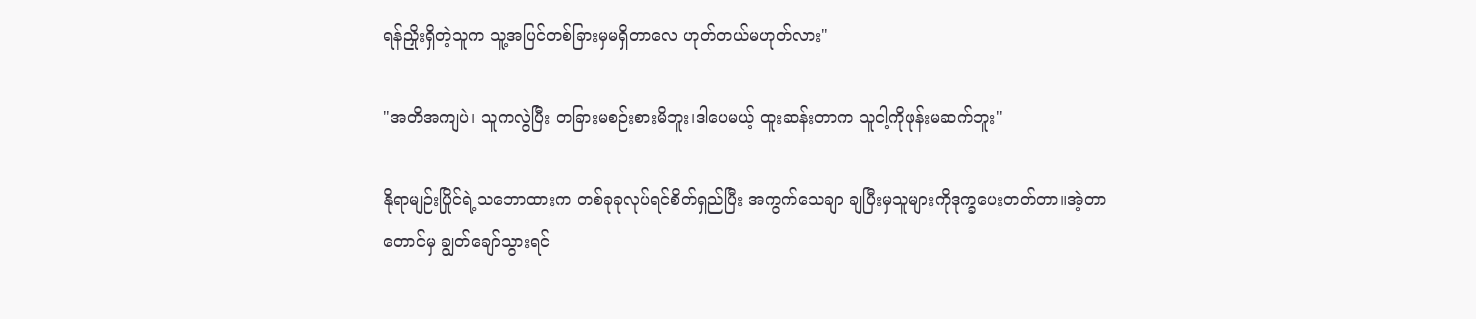ရန်ညှိုးရှိတဲ့သူက သူ့အပြင်တစ်ခြားမှမရှိတာလေ ဟုတ်တယ်မဟုတ်လား"

"အတိအကျပဲ၊ သူကလွဲပြီး တခြားမစဉ်းစားမိဘူး၊ဒါပေမယ့် ထူးဆန်းတာက သူငါ့ကိုဖုန်းမဆက်ဘူး"

နိုရာမျဉ်းပြိုင်ရဲ့သဘောထားက တစ်ခုခုလုပ်ရင်စိတ်ရှည်ပြီး အကွက်သေချာ ချပြီးမှသူများကိုဒုက္ခပေးတတ်တာ။အဲ့တာတောင်မှ ချွတ်ချော်သွားရင်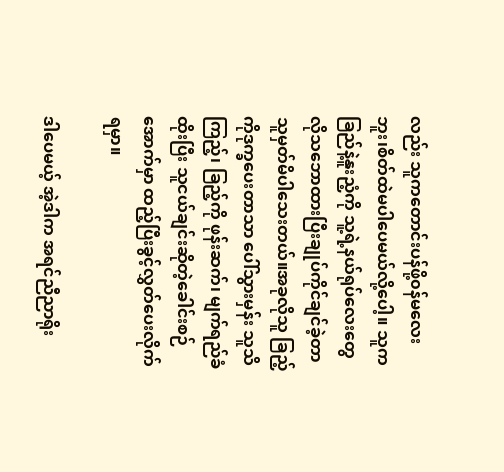လည်း သူကတောင်းပန်ဖို့၀န်မလေးဘူး၊စိတ်ထဲမပါပေမယ်လို့ပေါ့။ သူကခြည်နဲ့နူးညံ့ကို သူ့ရဲ့နယ်ရုပ်လေးတွေလိုသ‌ဘောထားပြီးချုပ်ကိုင်ချင်ခဲ့တာ သူမှတ်မိပါသေးတယ်။အခုလိုသူ ခြည့်ကိုဒုက္ခပေးတာသာ ပေါ်သွားမှန်း သူသိကြည့်၊ ခြည့်ကို ဖုန်းဆက်၊ မျက်ရည်ခံထိုးပြီး သူငယ်ချင်းဆိုတဲ့ခေါင်းစဉ်အောက်မှာ ထည့်ပြီးခွင့်လွှတ်ပေးလိုက်ရမှာ။

ဒါပေမယ့် အဲ့ဒါက အရင်ညီညာရိုး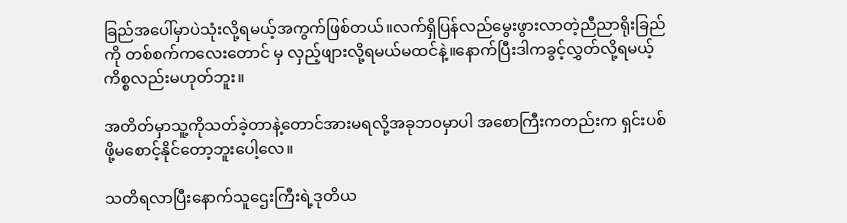ခြည်အပေါ်မှာပဲသုံးလို့ရမယ့်အကွက်ဖြစ်တယ်။လက်ရှိပြန်လည်မွေးဖွားလာတဲ့ညီညာရိုးခြည်ကို တစ်စက်ကလေးတောင် မှ လှည့်ဖျားလို့ရမယ်မထင်နဲ့။နောက်ပြီးဒါကခွင့်လွှတ်လို့ရမယ့်ကိစ္စလည်းမဟုတ်ဘူး။

အတိတ်မှာသူ့ကိုသတ်ခဲ့တာနဲ့တောင်အားမရလို့အခုဘ၀မှာပါ အစောကြီးကတည်းက ရှင်းပစ်ဖို့မစောင့်နိုင်တော့ဘူးပေါ့လေ။

သတိရလာပြီးနောက်သူဌေးကြီးရဲ့ဒုတိယ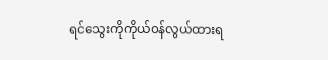ရင်သွေးကိုကိုယ်၀န်လွယ်ထားရ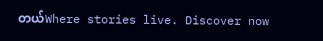တယ်Where stories live. Discover now